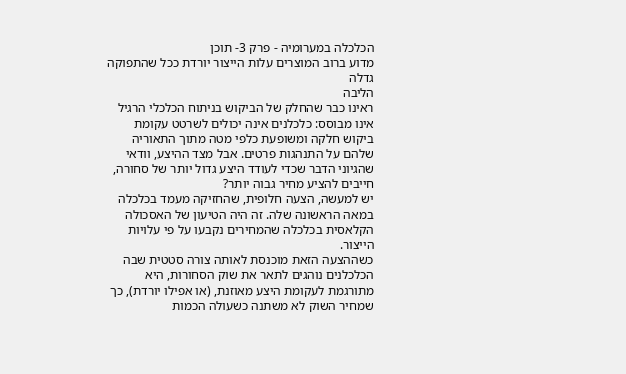הכלכלה במערומיה - פרק 3- תוכן
מדוע ברוב המוצרים עלות הייצור יורדת ככל שהתפוקה גדלה
הליבה
ראינו כבר שהחלק של הביקוש בניתוח הכלכלי הרגיל אינו מבוסס: כלכלנים אינה יכולים לשרטט עקומת ביקוש חלקה ומשופעת כלפי מטה מתוך התאוריה שלהם על התנהגות פרטים. אבל מצד ההיצע, וודאי שהגיוני הדבר שכדי לעודד היצע גדול יותר של סחורה, חייבים להציע מחיר גבוה יותר?
יש למעשה, הצעה חלופית, שהחזיקה מעמד בכלכלה במאה הראשונה שלה. זה היה הטיעון של האסכולה הקלאסית בכלכלה שהמחירים נקבעו על פי עלויות הייצור.
כשההצעה הזאת מוכנסת לאותה צורה סטטית שבה הכלכלנים נוהגים לתאר את שוק הסחורות, היא מתורגמת לעקומת היצע מאוזנת, (או אפילו יורדת), כך שמחיר השוק לא משתנה כשעולה הכמות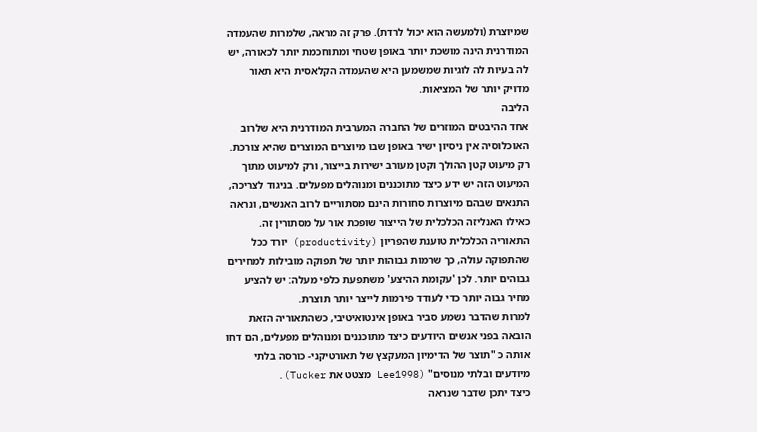שמיוצרת (ולמעשה הוא יכול לרדת). פרק זה מראה, שלמרות שהעמדה המודרנית הינה מושכת יותר באופן שטחי ומתוחכמת יותר לכאורה, יש לה בעיות לה לוגיות שמשמען היא שהעמדה הקלאסית היא תאור מדויק יותר של המציאות.
הליבה
אחד ההיבטים המוזרים של החברה המערבית המודרנית היא שלרוב האוכלוסיה אין ניסיון ישיר באופן שבו מיוצרים המוצרים שהיא צורכת. רק מיעוט קטן ההולך וקטן מעורב ישירות בייצור, ורק למיעוט מתוך המיעוט הזה יש ידע כיצד מתוכננים ומנוהלים מפעלים. בניגוד לצריכה, התנאים שבהם מיוצרות סחורות הינם מסתוריים לרוב האנשים, ונראה כאילו האנליזה הכלכלית של הייצור שופכת אור על מסתורין זה.
התאוריה הכלכלית טוענת שהפריון (productivity) יורד ככל שהתפוקה עולה, כך שרמות גבוהות יותר של תפוקה מובילות למחירים גבוהים יותר. לכן 'עקומת ההיצע' משתפעת כלפי מעלה: יש להציע מחיר גבוה יותר כדי לעודד פירמות לייצר יותר תוצרת.
למרות שהדבר נשמע סביר באופן אינטואיטיבי, כשהתאוריה הזאת הובאה בפני אנשים היודעים כיצד מתוכננים ומנוהלים מפעלים, הם דחו אותה כ "תוצר של הדימיון המעקצץ של תאורטיקני- כורסה בלתי מיודעים ובלתי מנוסים" (Lee1998 מצטט את Tucker).
כיצד יתכן שדבר שנראה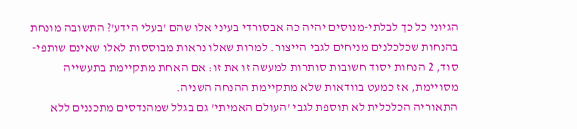הגיוני כל כך לבלתי-מנוסים יהיה כה אבסורדי בעיני אלו שהם 'בעלי הידע'? התשובה מונחת בהנחות שכלכלנים מניחים לגבי הייצור. למרות שאלו נראות מבוססות לאלו שאינם שותפי-סוד, 2 הנחות יסוד חשובות סותרות למעשה זו את זו: אם האחת מתקיימת בתעשייה מסויימת, אז כמעט בוודאות שלא מתקיימת ההנחה השניה.
התאוריה הכלכלית לא תוספת לגבי 'העולם האמיתי' גם בגלל שמהנדסים מתכננים ללא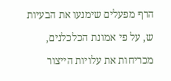הרף מפעלים שימנעו את הבעיות ש, על פי אמונת הכלכלנים, מכריחות את עלויות הייצור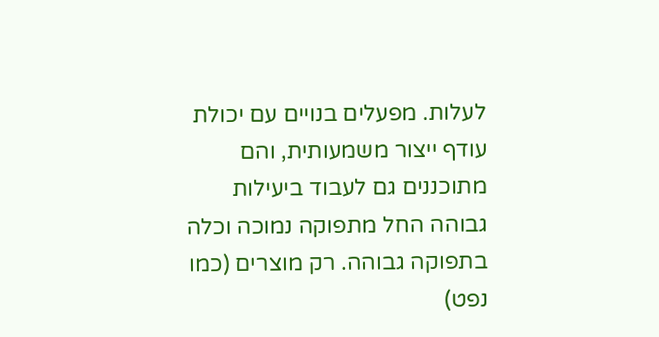לעלות. מפעלים בנויים עם יכולת עודף ייצור משמעותית, והם מתוכננים גם לעבוד ביעילות גבוהה החל מתפוקה נמוכה וכלה בתפוקה גבוהה. רק מוצרים (כמו נפט)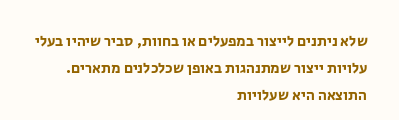שלא ניתנים לייצור במפעלים או בחוות, סביר שיהיו בעלי עלויות ייצור שמתנהגות באופן שכלכלנים מתארים.
התוצאה היא שעלויות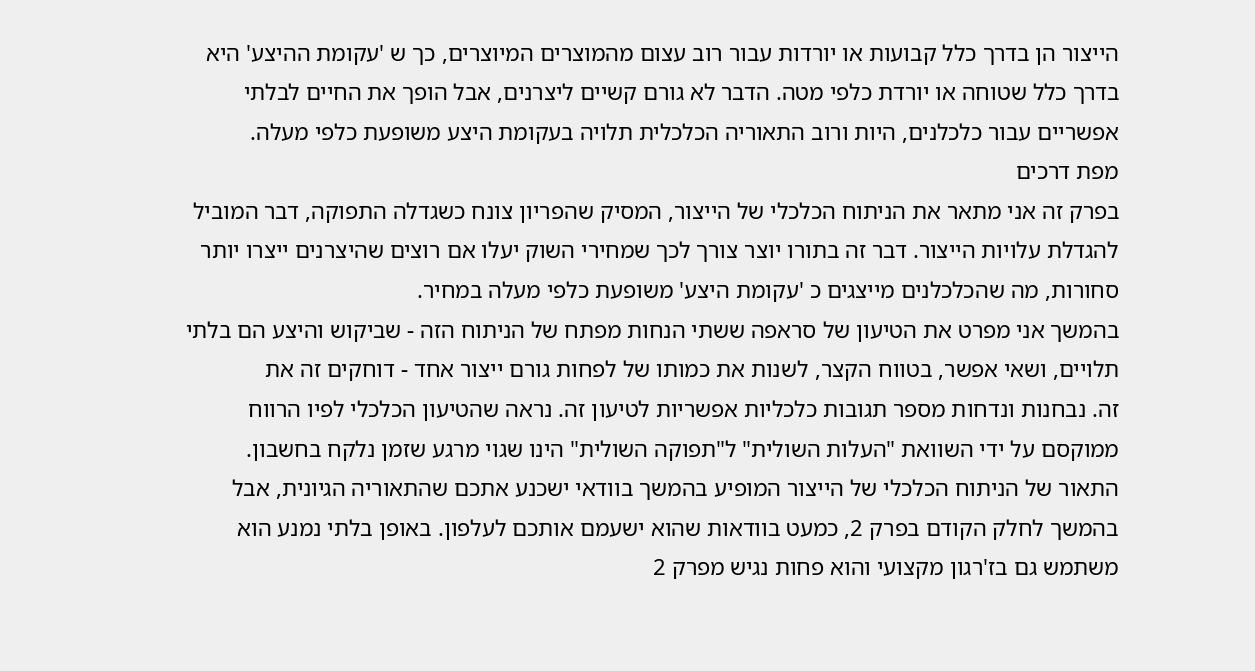הייצור הן בדרך כלל קבועות או יורדות עבור רוב עצום מהמוצרים המיוצרים, כך ש 'עקומת ההיצע' היא בדרך כלל שטוחה או יורדת כלפי מטה. הדבר לא גורם קשיים ליצרנים, אבל הופך את החיים לבלתי אפשריים עבור כלכלנים, היות ורוב התאוריה הכלכלית תלויה בעקומת היצע משופעת כלפי מעלה.
מפת דרכים
בפרק זה אני מתאר את הניתוח הכלכלי של הייצור, המסיק שהפריון צונח כשגדלה התפוקה, דבר המוביל להגדלת עלויות הייצור. דבר זה בתורו יוצר צורך לכך שמחירי השוק יעלו אם רוצים שהיצרנים ייצרו יותר סחורות, מה שהכלכלנים מייצגים כ 'עקומת היצע' משופעת כלפי מעלה במחיר.
בהמשך אני מפרט את הטיעון של סראפה ששתי הנחות מפתח של הניתוח הזה - שביקוש והיצע הם בלתי תלויים, ושאי אפשר, בטווח הקצר, לשנות את כמותו של לפחות גורם ייצור אחד - דוחקים זה את
זה. נבחנות ונדחות מספר תגובות כלכליות אפשריות לטיעון זה. נראה שהטיעון הכלכלי לפיו הרווח ממוקסם על ידי השוואת "העלות השולית" ל"תפוקה השולית" הינו שגוי מרגע שזמן נלקח בחשבון.
התאור של הניתוח הכלכלי של הייצור המופיע בהמשך בוודאי ישכנע אתכם שהתאוריה הגיונית, אבל בהמשך לחלק הקודם בפרק 2, כמעט בוודאות שהוא ישעמם אותכם לעלפון. באופן בלתי נמנע הוא משתמש גם בז'רגון מקצועי והוא פחות נגיש מפרק 2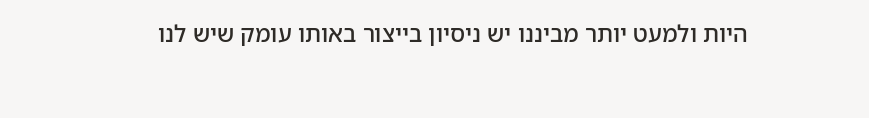היות ולמעט יותר מביננו יש ניסיון בייצור באותו עומק שיש לנו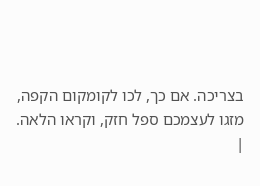בצריכה. אם כך, לכו לקומקום הקפה, מזגו לעצמכם ספל חזק, וקראו הלאה.
|